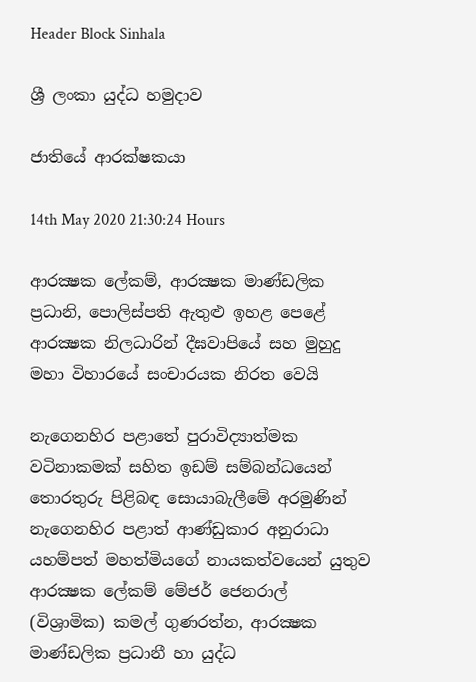Header Block Sinhala

ශ්‍රී ලංකා යුද්ධ හමුදාව

ජාතියේ ආරක්ෂකයා

14th May 2020 21:30:24 Hours

ආරක්‍ෂක ලේකම්, ආරක්‍ෂක මාණ්ඩලික ප්‍රධානි, පොලිස්පති ඇතුළු ඉහළ පෙළේ ආරක්‍ෂක නිලධාරින් දීඝවාපියේ සහ මුහුදු මහා විහාරයේ සංචාරයක නිරත වෙයි

නැගෙනහිර පළාතේ පුරාවිද්‍යාත්මක වටිනාකමක් සහිත ඉඩම් සම්බන්ධයෙන් තොරතුරු පිළිබඳ සොයාබැලීමේ අරමුණින් නැගෙනහිර පළාත් ආණ්ඩුකාර අනුරාධා යහම්පත් මහත්මියගේ නායකත්වයෙන් යුතුව ආරක්‍ෂක ලේකම් මේජර් ජෙනරාල් (විශ්‍රාමික) කමල් ගුණරත්න, ආරක්‍ෂක මාණ්ඩලික ප්‍රධානී හා යුද්ධ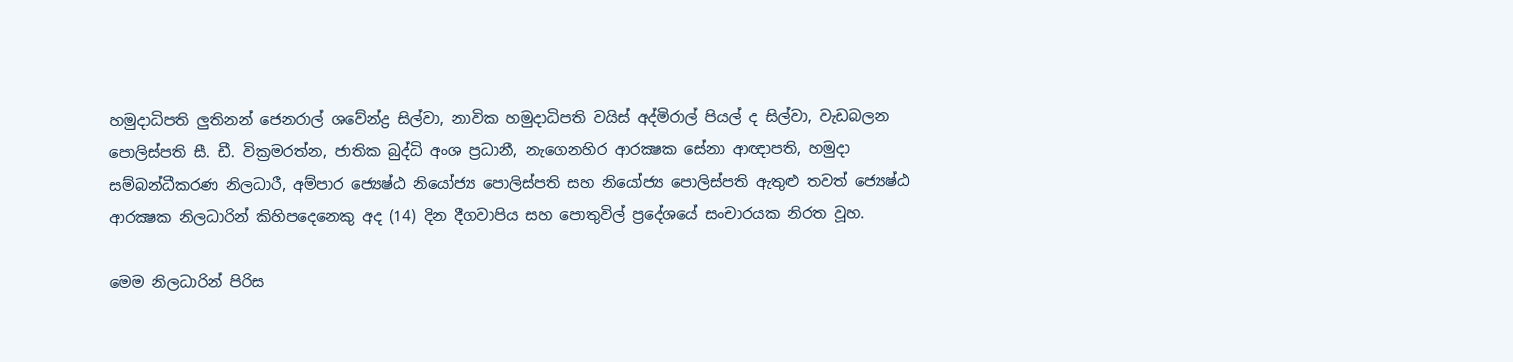හමුදාධිපති ලුතිනන් ජෙනරාල් ශවේන්ද්‍ර සිල්වා, නාවික හමුදාධිපති වයිස් අද්මිරාල් පියල් ද සිල්වා, වැඩබලන පොලිස්පති සී. ඩී. වික්‍රමරත්න, ජාතික බුද්ධි අංශ ප්‍රධානී, නැගෙනහිර ආරක්‍ෂක සේනා ආඥාපති, හමුදා සම්බන්ධීකරණ නිලධාරී, අම්පාර ජ්‍යෙෂ්ඨ නියෝජ්‍ය පොලිස්පති සහ නියෝජ්‍ය පොලිස්පති ඇතුළු තවත් ජ්‍යෙෂ්ඨ ආරක්‍ෂක නිලධාරින් කිහිපදෙනෙකු අද (14) දින දීගවාපිය සහ පොතුවිල් ප්‍රදේශයේ සංචාරයක නිරත වූහ.

මෙම නිලධාරින් පිරිස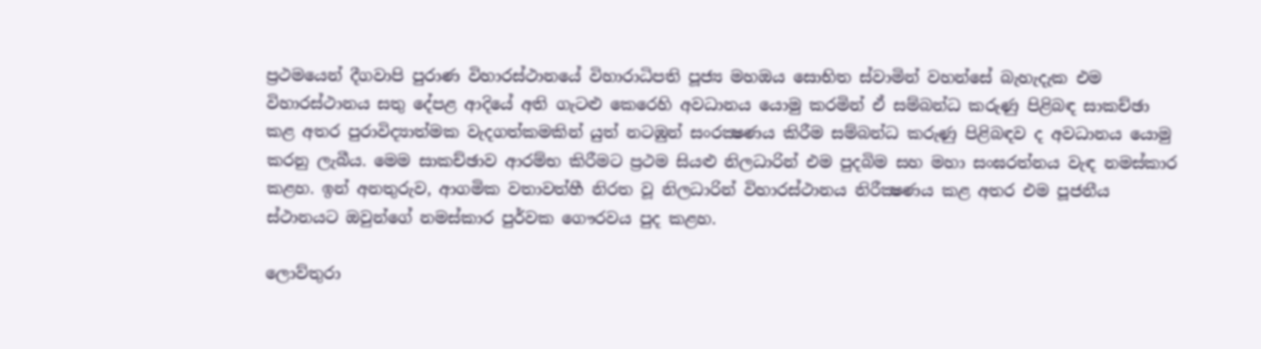ප්‍රථමයෙන් දීගවාපි පුරාණ විහාරස්ථානයේ විහාරාධිපති පූජ්‍ය මහඔය සොභිත ස්වාමින් වහන්සේ බැහැදැක එම විහාරස්ථානය සතු දේපළ ආදියේ අති ගැටළු කෙරෙහි අවධානය යොමු කරමින් ඒ සම්බන්ධ කරුණු පිළිබඳ සාකච්ඡා කළ අතර පුරාවිද්‍යාත්මක වැදගත්කමකින් යුත් නටඹුන් සංරක්‍ෂණය කිරීම සම්බන්ධ කරුණු පිළිබඳව ද අවධානය යොමු කරනු ලැබීය. මෙම සාකච්ඡාව ආරම්භ කිරීමට ප්‍රථම සියළු නිලධාරින් එම පුදබිම සහ මහා සංඝරත්නය වැඳ නමස්කාර කළහ. ඉන් අනතුරුව, ආගමික වතාවත්හී නිරත වූ නිලධාරින් විහාරස්ථානය නිරීක්‍ෂණය කළ අතර එම පූජනීය ස්ථානයට ඔවුන්ගේ නමස්කාර පුර්වක ගෞරවය පුද කළහ.

ලොව්තුරා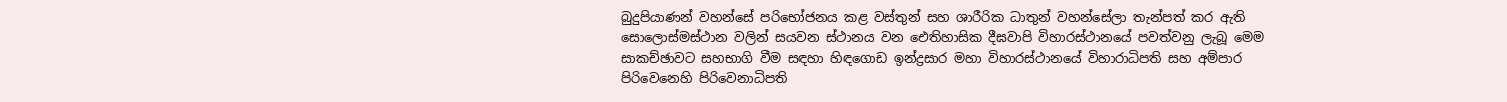බුදුපියාණන් වහන්සේ පරිභෝජනය කළ වස්තුන් සහ ශාරීරික ධාතුන් වහන්සේලා තැන්පත් කර ඇති සොලොස්මස්ථාන වලින් සයවන ස්ථානය වන ඓතිහාසික දීඝවාපි විහාරස්ථානයේ පවත්වනු ලැබූ මෙම සාකච්ඡාවට සහභාගි වීම සඳහා හිඳගොඩ ඉන්ද්‍රසාර මහා විහාරස්ථානයේ විහාරාධිපති සහ අම්පාර පිරිවෙනෙහි පිරිවෙනාධිපති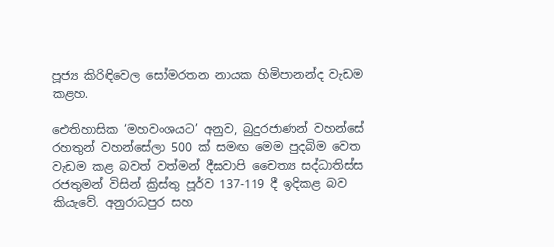පූජ්‍ය කිරිඳිවෙල සෝමරතන නායක හිමිපානන්ද වැඩම කළහ.

ඓතිහාසික ‘මහවංශයට’ අනුව, බුදුරජාණන් වහන්සේ රහතුන් වහන්සේලා 500 ක් සමඟ මෙම පුදබිම වෙත වැඩම කළ බවත් වත්මන් දීඝවාපි චෛත්‍ය සද්ධාතිස්ස රජතුමන් විසින් ක්‍රිස්තු පූර්ව 137-119 දී ඉදිකළ බව කියැවේ. අනුරාධපුර සහ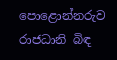පොළොන්නරුව රාජධානි බිඳ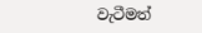වැටීමත්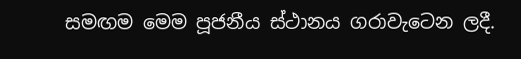සමඟම මෙම පූජනීය ස්ථානය ගරාවැටෙන ලදී.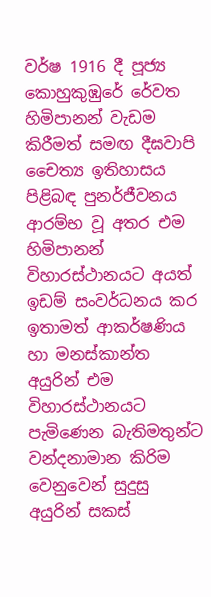වර්ෂ 1916 දී පූජ්‍ය කොහුකුඹුරේ රේවත හිමිපානන් වැඩම කිරීමත් සමඟ දීඝවාපි චෛත්‍ය ‍ඉතිහාසය පිළිබඳ පුනර්ජීවනය ආරම්භ වූ අතර එම හිමිපානන් විහාරස්ථානයට අයත් ඉඩම් සංවර්ධනය කර ඉතාමත් ආකර්ෂණිය හා මනස්කාන්ත අයුරින් එම විහාරස්ථානයට පැමිණෙන බැතිමතුන්ට වන්දනාමාන කිරිම වෙනුවෙන් සුදුසු අයුරින් සකස්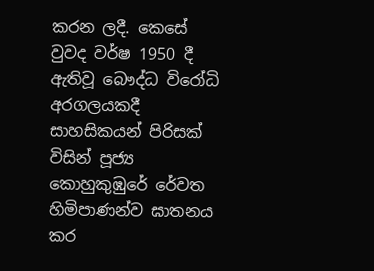කරන ලදී. කෙසේ වුවද වර්ෂ 1950 දී ඇතිවූ බෞද්ධ විරෝධි අරගලයකදී සාහසිකයන් පිරිසක් විසින් පූජ්‍ය කොහුකුඹුරේ රේවත හිමිපාණන්ව ඝාතනය කර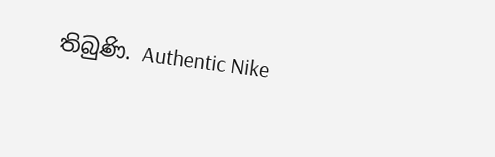තිබුණි. Authentic Nike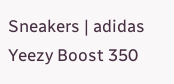Sneakers | adidas Yeezy Boost 350